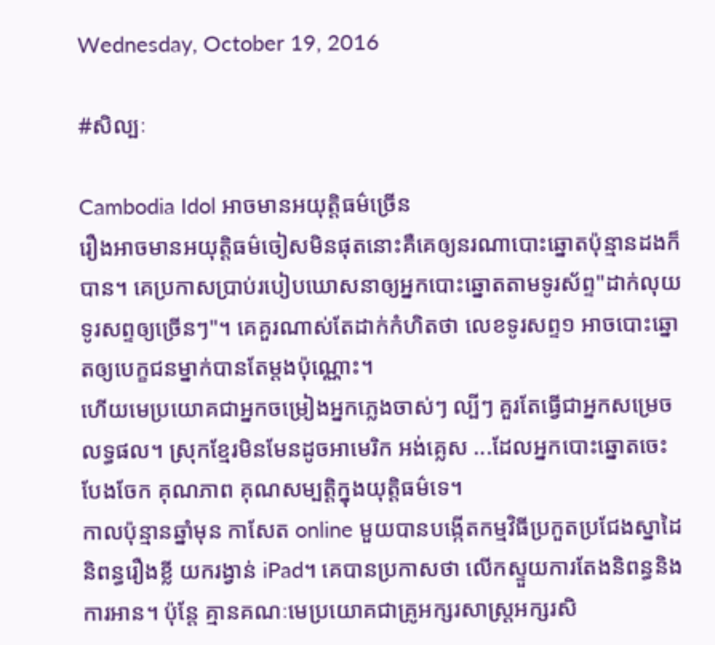Wednesday, October 19, 2016

#សិល្បៈ

Cambodia Idol អាចមានអយុត្តិធម៌ច្រើន
រឿងអាចមានអយុត្តិធម៌ចៀសមិនផុតនោះគឺគេឲ្យនរណាបោះឆ្នោតប៉ុន្មានដងក៏បាន។ គេប្រកាសប្រាប់របៀបឃោសនាឲ្យអ្នកបោះឆ្នោតតាមទូរស័ព្ទ"ដាក់លុយទូរសព្ទឲ្យច្រើនៗ"។ គេគួរណាស់តែដាក់កំហិតថា លេខទូរសព្ទ១ អាចបោះឆ្នោតឲ្យបេក្ខជនម្នាក់បានតែម្ដងប៉ុណ្ណោះ។
ហើយមេប្រយោគជាអ្នកចម្រៀងអ្នកភ្លេងចាស់ៗ ល្បីៗ គួរតែធ្វើជាអ្នកសម្រេចលទ្ធផល។ ស្រុកខ្មែរមិនមែនដូចអាមេរិក អង់គ្លេស ...ដែលអ្នកបោះឆ្នោតចេះបែងចែក គុណភាព គុណសម្បត្តិក្នុងយុត្តិធម៌ទេ។
កាលប៉ុន្មានឆ្នាំមុន កាសែត online មួយបានបង្កើតកម្មវិធីប្រកួតប្រជែងស្នាដៃនិពន្ធរឿងខ្លី យករង្វាន់ iPad។ គេបានប្រកាសថា លើកស្ទួយការតែងនិពន្ធនិងការអាន។ ប៉ុន្តែ គ្មានគណៈមេប្រយោគជាគ្រូអក្សរសាស្ត្រអក្សរសិ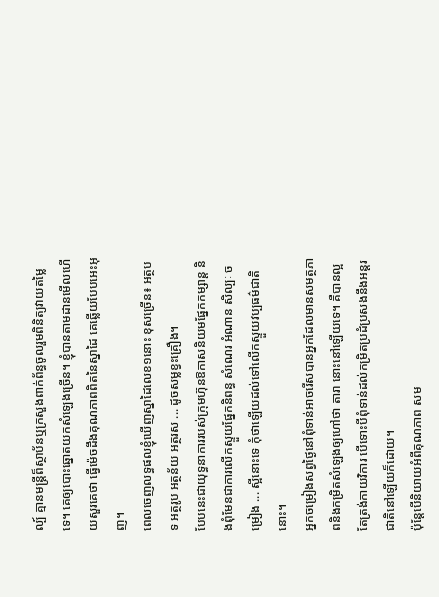ល្ប៍ គ្មានមន្ត្រីព៏ស្ថាប័នឬក្រសួងពាក់ព័ន្ធចូលរួមពិនិត្យវាយតម្លៃទេ។ គេឲ្យបោះឆ្នោតយកសំឡេងច្រើន។ ខ្ញុំបានតាមដានមើលហើយសួរគេថា ធ្វើម៉េចដឹងគុណភាពពិតនៃស្នាដៃ គេឆ្លើយបែបអេះអុញ។
ពេលចេញលទ្ធផលខ្ញុំឃើញស្នាដៃលេខ១នោះ ខុសច្រើន៖ អត្ថបទ អត្ថរូប អត្ថន័យ អត្ថរស ... ដូចសម្លខ្វះគ្រឿង។
បែបនេះជាយុទ្ធនាការរបស់ក្រុមហ៊ុនឱកាសនិយមផ្នែកកម្សាន្ត និងពុំមែនជាការលើកស្ទួយផ្នែកនិពន្ធ សំណេរ អំណាន សិល្បៈ ចម្រៀង ... ស្អីនោះទេ កុំថាឡើយដល់ទៅលើកស្ទួយវប្បធម៌ជាតិនោះ។
អ្នកចម្រៀងសព្វថ្ងៃនៅពុំទាន់អាចរើសបានអ្នកដែលមានសមត្ថភាពនិងកម្រិតសំឡេងឲ្យហៅថា តារា នោះនៅឡើយទេ។ គឺបានល្អតែត្រង់កាយវិការ បើទោះបីពុំទាន់ដល់កម្រិតប្រដំប្រសងនឹងអន្តរជាតិនៅឡើយក៏ដោយ។
ប៉ុន្តែបើនិយាយអំពីគុណភាព សម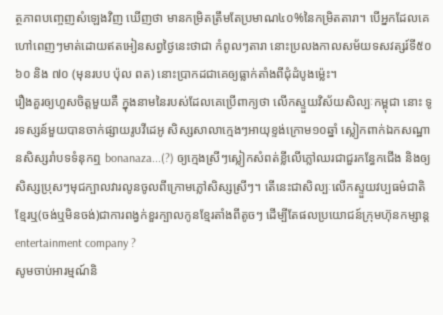ត្ថភាពបញ្ចេញសំឡេងវិញ ឃើញថា មានកម្រិតត្រឹមតែប្រមាណ៤០%នៃកម្រិតតារា។ បើអ្នកដែលគេហៅពេញៗមាត់ដោយឥតអៀនសព្វថ្ងៃនេះថាជា កំពូលៗតារា នោះប្រលងកាលសម័យទសវត្សរ៍ទី៥០ ៦០ និង ៧០ (មុនរបប ប៉ុល ពត) នោះប្រាកដជាគេឲ្យធ្លាក់តាំងពីជុំដំបូងម្ល៉េះ។
រឿងគួរឲ្យហួសចិត្តមួយគឺ ក្នុងនាមនៃរបស់ដែលគេប្រើពាក្យថា លើកស្ទួយវិស័យសិល្បៈកម្ពុជា នោះ ទូរទស្សន៍មួយបានចាក់ផ្សាយរូបវីដេអូ សិស្សសាលាក្មេងៗអាយុខ្ទង់ក្រោម១០ឆ្នាំ ស្លៀកពាក់ឯកសណ្ឋានសិស្សរាំបទទំនុកឮ bonanaza...(?) ឲ្យក្មេងស្រីៗស្លៀកសំពត់ខ្លីលើភ្លៅឈរជាជួរកន្ធែកជើង និងឲ្យសិស្សប្រុសៗមុជក្បាលវារលូនចូលពីក្រោមភ្លៅសិស្សស្រីៗ។ តើនេះជាសិល្បៈលើកស្ទួយវប្បធម៌ជាតិខ្មែរឬ(ចង់ឬមិនចង់)ជាការពង្វក់ខួរក្បាលកូនខ្មែរតាំងពីតូចៗ ដើម្បីតែផលប្រយោជន៍ក្រុមហ៊ុនកម្សាន្ត entertainment company ?
សូមចាប់អារម្មណ៍និ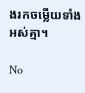ងរកចម្លើយទាំងអស់គ្មា។

No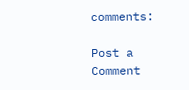comments:

Post a Comment